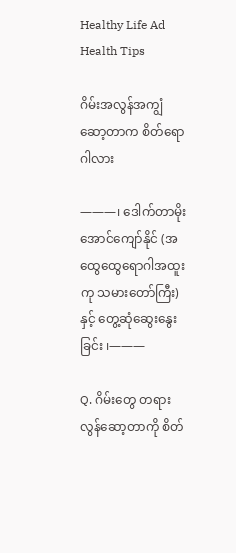Healthy Life Ad
Health Tips

ဂိမ်းအလွန်အကျွံဆော့တာက စိတ်ရောဂါလား

———၊ ဒေါက်တာမိုးအောင်ကျော်နိုင် (အထွေထွေရောဂါအထူးကု သမားတော်ကြီး)နှင့် တွေ့ဆုံဆွေးနွေးခြင်း ၊———

Q. ဂိမ်းတွေ တရားလွန်ဆော့တာကို စိတ်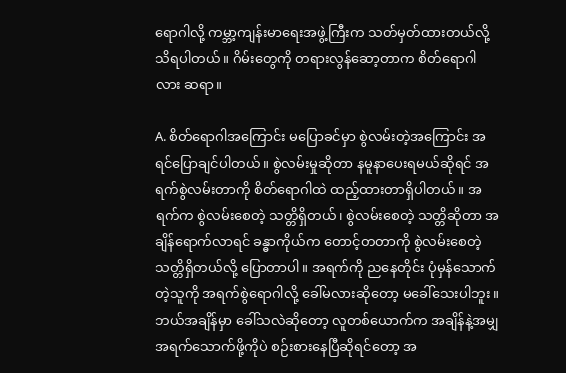ရောဂါလို့ ကမ္ဘာ့ကျန်းမာရေးအဖွဲ့ကြီးက သတ်မှတ်ထားတယ်လို့ သိရပါတယ်။ ဂိမ်းတွေကို တရားလွန်ဆော့တာက စိတ်ရောဂါလား ဆရာ။

A. စိတ်ရောဂါအကြောင်း မပြောခင်မှာ စွဲလမ်းတဲ့အကြောင်း အရင်ပြောချင်ပါတယ်။ စွဲလမ်းမှုဆိုတာ နမူနာပေးရမယ်ဆိုရင် အရက်စွဲလမ်းတာကို စိတ်ရောဂါထဲ ထည့်ထားတာရှိပါတယ်။ အရက်က စွဲလမ်းစေတဲ့ သတ္တိရှိတယ်၊ စွဲလမ်းစေတဲ့ သတ္တိဆိုတာ အချိန်ရောက်လာရင် ခန္ဓာကိုယ်က တောင့်တတာကို စွဲလမ်းစေတဲ့ သတ္တိရှိတယ်လို့ ပြောတာပါ။ အရက်ကို ညနေတိုင်း ပုံမှန်သောက်တဲ့သူကို အရက်စွဲရောဂါလို့ ခေါ်မလားဆိုတော့ မခေါ်သေးပါဘူး။ ဘယ်အချိန်မှာ ခေါ်သလဲဆိုတော့ လူတစ်ယောက်က အချိန်နဲ့အမျှ အရက်သောက်ဖို့ကိုပဲ စဉ်းစားနေပြီဆိုရင်တော့ အ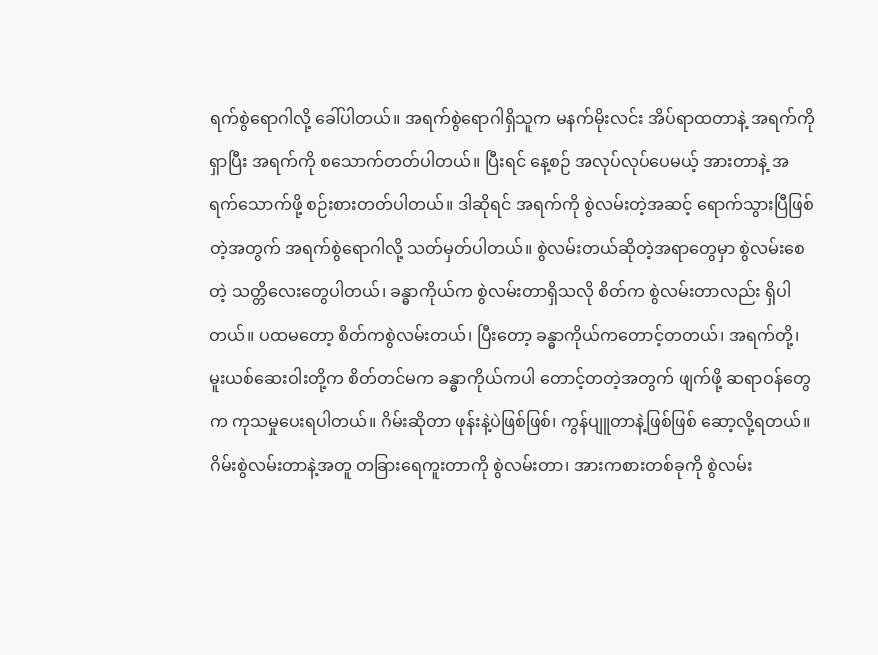ရက်စွဲရောဂါလို့ ခေါ်ပါတယ်။ အရက်စွဲရောဂါရှိသူက မနက်မိုးလင်း အိပ်ရာထတာနဲ့ အရက်ကိုရှာပြီး အရက်ကို စသောက်တတ်ပါတယ်။ ပြီးရင် နေ့စဉ် အလုပ်လုပ်ပေမယ့် အားတာနဲ့ အရက်သောက်ဖို့ စဉ်းစားတတ်ပါတယ်။ ဒါဆိုရင် အရက်ကို စွဲလမ်းတဲ့အဆင့် ရောက်သွားပြီဖြစ်တဲ့အတွက် အရက်စွဲရောဂါလို့ သတ်မှတ်ပါတယ်။ စွဲလမ်းတယ်ဆိုတဲ့အရာတွေမှာ စွဲလမ်းစေတဲ့ သတ္တိလေးတွေပါတယ်၊ ခန္ဓာကိုယ်က စွဲလမ်းတာရှိသလို စိတ်က စွဲလမ်းတာလည်း ရှိပါတယ်။ ပထမတော့ စိတ်ကစွဲလမ်းတယ်၊ ပြီးတော့ ခန္ဓာကိုယ်ကတောင့်တတယ်၊ အရက်တို့၊ မူးယစ်ဆေးဝါးတို့က စိတ်တင်မက ခန္ဓာကိုယ်ကပါ တောင့်တတဲ့အတွက် ဖျက်ဖို့ ဆရာဝန်တွေက ကုသမှုပေးရပါတယ်။ ဂိမ်းဆိုတာ ဖုန်းနဲ့ပဲဖြစ်ဖြစ်၊ ကွန်ပျူတာနဲ့ဖြစ်ဖြစ် ဆော့လို့ရတယ်။ ဂိမ်းစွဲလမ်းတာနဲ့အတူ တခြားရေကူးတာကို စွဲလမ်းတာ၊ အားကစားတစ်ခုကို စွဲလမ်း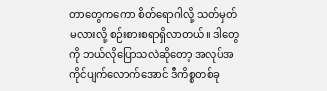တာတွေကကော စိတ်ရောဂါလို့ သတ်မှတ်မလားလို့ စဉ်းစားစရာရှိလာတယ်။ ဒါတွေကို ဘယ်လိုပြောသလဲဆိုတော့ အလုပ်အကိုင်ပျက်လောက်အောင် ဒီကိစ္စတစ်ခု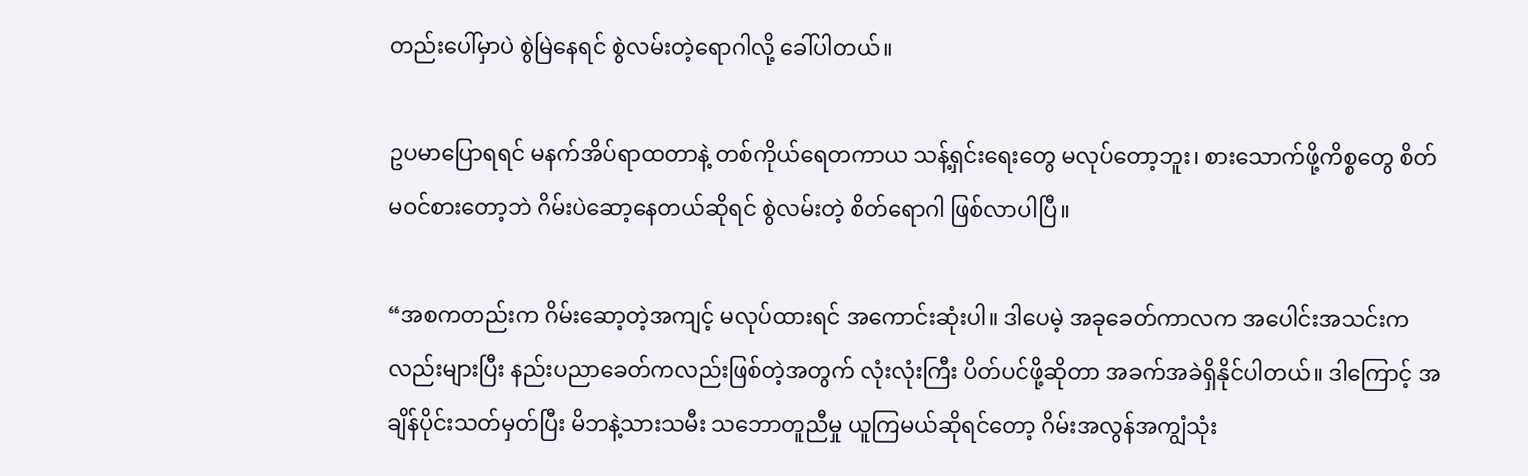တည်းပေါ်မှာပဲ စွဲမြဲနေရင် စွဲလမ်းတဲ့ရောဂါလို့ ခေါ်ပါတယ်။

ဥပမာပြောရရင် မနက်အိပ်ရာထတာနဲ့ တစ်ကိုယ်ရေတကာယ သန့်ရှင်းရေးတွေ မလုပ်တော့ဘူး၊ စားသောက်ဖို့ကိစ္စတွေ စိတ်မဝင်စားတော့ဘဲ ဂိမ်းပဲဆော့နေတယ်ဆိုရင် စွဲလမ်းတဲ့ စိတ်ရောဂါ ဖြစ်လာပါပြီ။

“အစကတည်းက ဂိမ်းဆော့တဲ့အကျင့် မလုပ်ထားရင် အကောင်းဆုံးပါ။ ဒါပေမဲ့ အခုခေတ်ကာလက အပေါင်းအသင်းကလည်းများပြီး နည်းပညာခေတ်ကလည်းဖြစ်တဲ့အတွက် လုံးလုံးကြီး ပိတ်ပင်ဖို့ဆိုတာ အခက်အခဲရှိနိုင်ပါတယ်။ ဒါကြောင့် အချိန်ပိုင်းသတ်မှတ်ပြီး မိဘနဲ့သားသမီး သဘောတူညီမှု ယူကြမယ်ဆိုရင်တော့ ဂိမ်းအလွန်အကျွံသုံး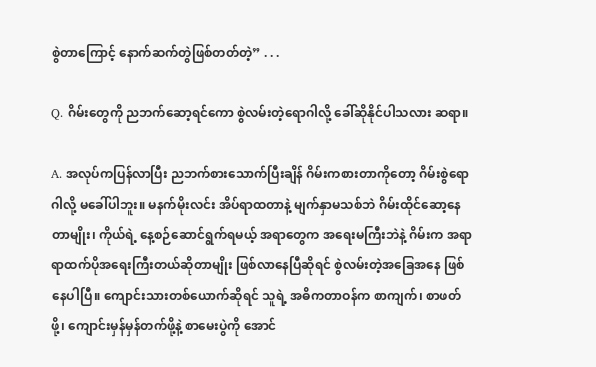စွဲတာကြောင့် နောက်ဆက်တွဲဖြစ်တတ်တဲ့” . . .

Q. ဂိမ်းတွေကို ညဘက်ဆော့ရင်ကော စွဲလမ်းတဲ့ရောဂါလို့ ခေါ်ဆိုနိုင်ပါသလား ဆရာ။

A. အလုပ်ကပြန်လာပြီး ညဘက်စားသောက်ပြီးချိန် ဂိမ်းကစားတာကိုတော့ ဂိမ်းစွဲရောဂါလို့ မခေါ်ပါဘူး။ မနက်မိုးလင်း အိပ်ရာထတာနဲ့ မျက်နှာမသစ်ဘဲ ဂိမ်းထိုင်ဆော့နေတာမျိုး၊ ကိုယ်ရဲ့ နေ့စဉ်ဆောင်ရွက်ရမယ့် အရာတွေက အရေးမကြီးဘဲနဲ့ ဂိမ်းက အရာရာထက်ပိုအရေးကြီးတယ်ဆိုတာမျိုး ဖြစ်လာနေပြီဆိုရင် စွဲလမ်းတဲ့အခြေအနေ ဖြစ်နေပါပြီ။ ကျောင်းသားတစ်ယောက်ဆိုရင် သူရဲ့ အဓိကတာဝန်က စာကျက်၊ စာဖတ်ဖို့၊ ကျောင်းမှန်မှန်တက်ဖို့နဲ့ စာမေးပွဲကို အောင်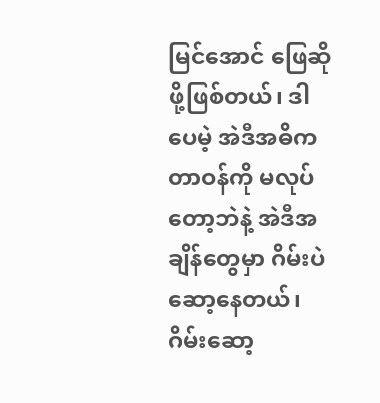မြင်အောင် ဖြေဆိုဖို့ဖြစ်တယ်၊ ဒါပေမဲ့ အဲဒီအဓိကတာဝန်ကို မလုပ်တော့ဘဲနဲ့ အဲဒီအချိန်တွေမှာ ဂိမ်းပဲဆော့နေတယ်၊ ဂိမ်းဆော့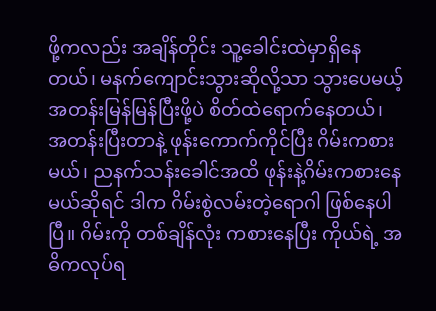ဖို့ကလည်း အချိန်တိုင်း သူ့ခေါင်းထဲမှာရှိနေတယ်၊ မနက်ကျောင်းသွားဆိုလို့သာ သွားပေမယ့် အတန်းမြန်မြန်ပြီးဖို့ပဲ စိတ်ထဲရောက်နေတယ်၊ အတန်းပြီးတာနဲ့ ဖုန်းကောက်ကိုင်ပြီး ဂိမ်းကစားမယ်၊ ညနက်သန်းခေါင်အထိ ဖုန်းနဲ့ဂိမ်းကစားနေမယ်ဆိုရင် ဒါက ဂိမ်းစွဲလမ်းတဲ့ရောဂါ ဖြစ်နေပါပြီ။ ဂိမ်းကို တစ်ချိန်လုံး ကစားနေပြီး ကိုယ်ရဲ့ အဓိကလုပ်ရ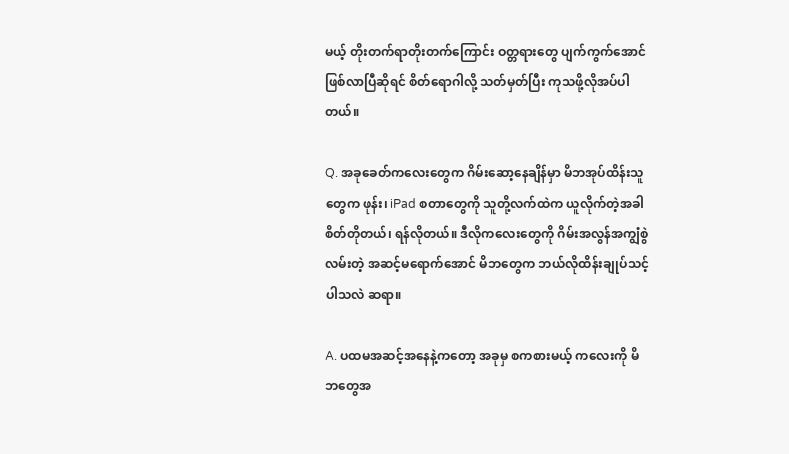မယ့် တိုးတက်ရာတိုးတက်ကြောင်း ဝတ္တရားတွေ ပျက်ကွက်အောင် ဖြစ်လာပြီဆိုရင် စိတ်ရောဂါလို့ သတ်မှတ်ပြီး ကုသဖို့လိုအပ်ပါတယ်။

Q. အခုခေတ်ကလေးတွေက ဂိမ်းဆော့နေချိန်မှာ မိဘအုပ်ထိန်းသူတွေက ဖုန်း၊ iPad စတာတွေကို သူတို့လက်ထဲက ယူလိုက်တဲ့အခါ စိတ်တိုတယ်၊ ရန်လိုတယ်။ ဒီလိုကလေးတွေကို ဂိမ်းအလွန်အကျွံစွဲလမ်းတဲ့ အဆင့်မရောက်အောင် မိဘတွေက ဘယ်လိုထိန်းချုပ်သင့်ပါသလဲ ဆရာ။

A. ပထမအဆင့်အနေနဲ့ကတော့ အခုမှ စကစားမယ့် ကလေးကို မိဘတွေအ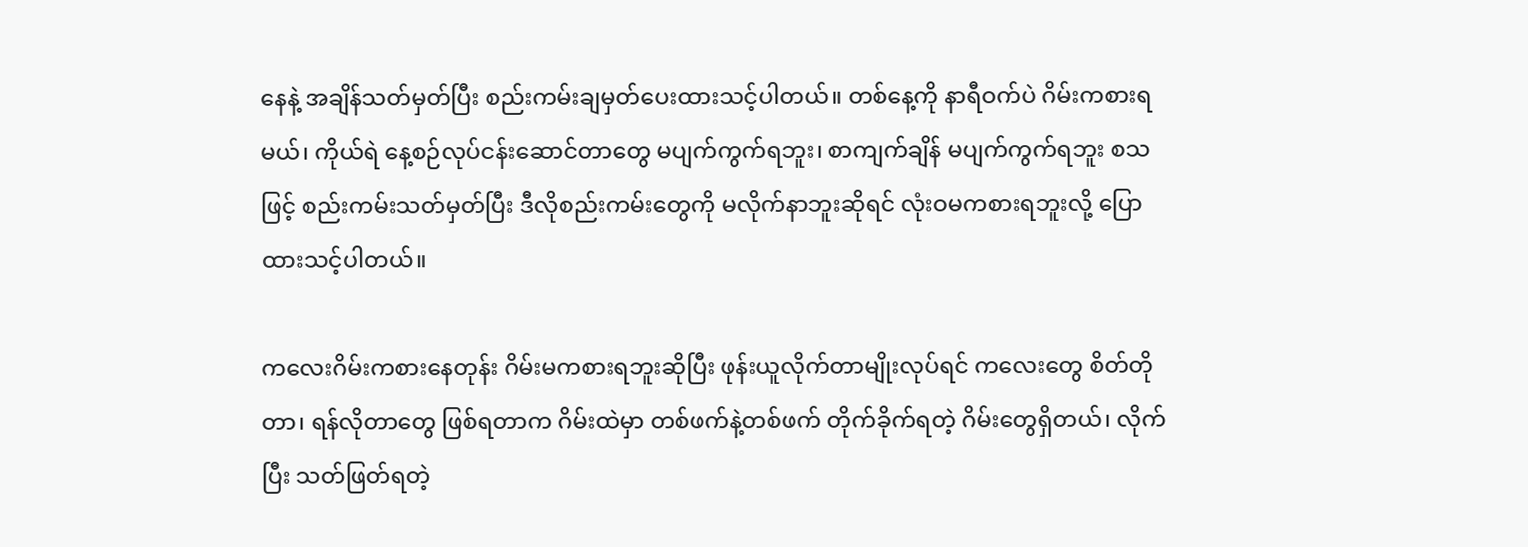နေနဲ့ အချိန်သတ်မှတ်ပြီး စည်းကမ်းချမှတ်ပေးထားသင့်ပါတယ်။ တစ်နေ့ကို နာရီဝက်ပဲ ဂိမ်းကစားရမယ်၊ ကိုယ်ရဲ နေ့စဉ်လုပ်ငန်းဆောင်တာတွေ မပျက်ကွက်ရဘူး၊ စာကျက်ချိန် မပျက်ကွက်ရဘူး စသဖြင့် စည်းကမ်းသတ်မှတ်ပြီး ဒီလိုစည်းကမ်းတွေကို မလိုက်နာဘူးဆိုရင် လုံးဝမကစားရဘူးလို့ ပြောထားသင့်ပါတယ်။

ကလေးဂိမ်းကစားနေတုန်း ဂိမ်းမကစားရဘူးဆိုပြီး ဖုန်းယူလိုက်တာမျိုးလုပ်ရင် ကလေးတွေ စိတ်တိုတာ၊ ရန်လိုတာတွေ ဖြစ်ရတာက ဂိမ်းထဲမှာ တစ်ဖက်နဲ့တစ်ဖက် တိုက်ခိုက်ရတဲ့ ဂိမ်းတွေရှိတယ်၊ လိုက်ပြီး သတ်ဖြတ်ရတဲ့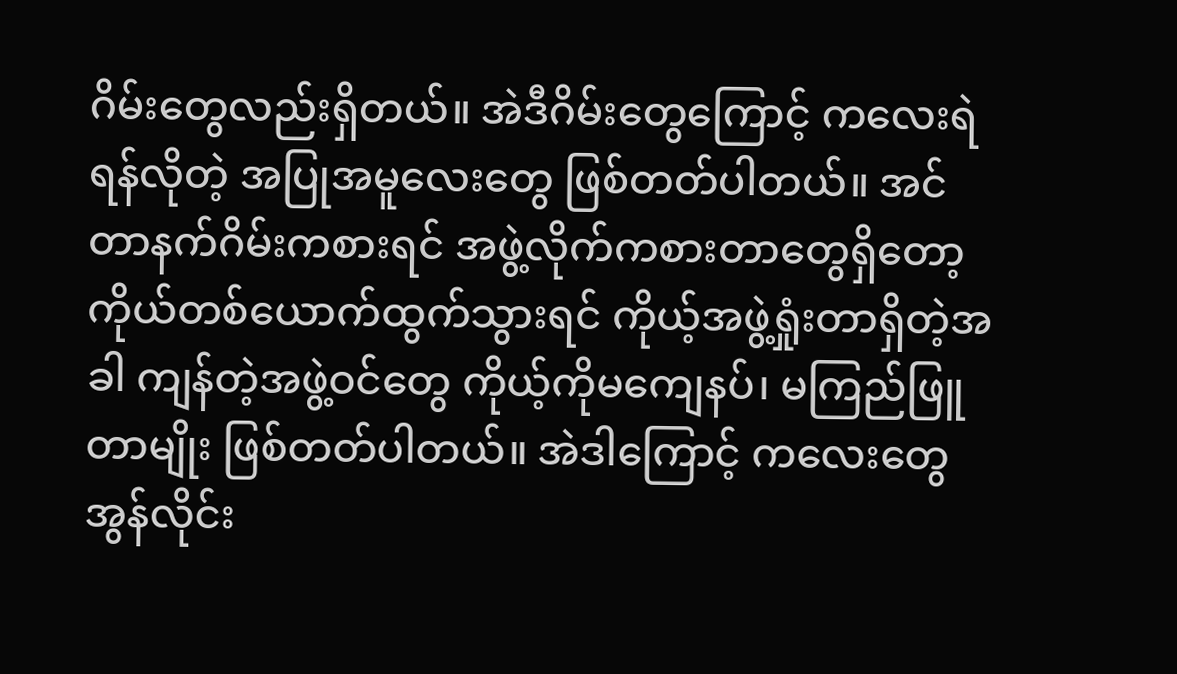ဂိမ်းတွေလည်းရှိတယ်။ အဲဒီဂိမ်းတွေကြောင့် ကလေးရဲ ရန်လိုတဲ့ အပြုအမူလေးတွေ ဖြစ်တတ်ပါတယ်။ အင်တာနက်ဂိမ်းကစားရင် အဖွဲ့လိုက်ကစားတာတွေရှိတော့ ကိုယ်တစ်ယောက်ထွက်သွားရင် ကိုယ့်အဖွဲ့ရှုံးတာရှိတဲ့အခါ ကျန်တဲ့အဖွဲ့ဝင်တွေ ကိုယ့်ကိုမကျေနပ်၊ မကြည်ဖြူတာမျိုး ဖြစ်တတ်ပါတယ်။ အဲဒါကြောင့် ကလေးတွေ အွန်လိုင်း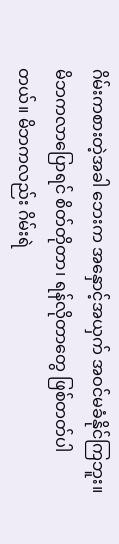ဂိမ်းကစားတဲ့အခါ ဘေးက အနှောင့်အယှက် အဝင်မခံနိုင်ကြဘူး။ မိဘကလာပြောရင် စိတ်တိုတာ၊ ရန်လိုတာတွေ ဖြစ်တတ်ပါတယ်။ မိဘကလည်း ဂိမ်းရဲ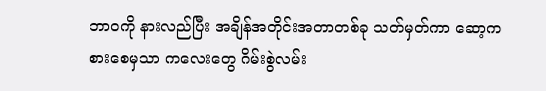ဘာဝကို နားလည်ပြီး အချိန်အတိုင်းအတာတစ်ခု သတ်မှတ်ကာ ဆော့ကစားစေမှသာ ကလေးတွေ ဂိမ်းစွဲလမ်း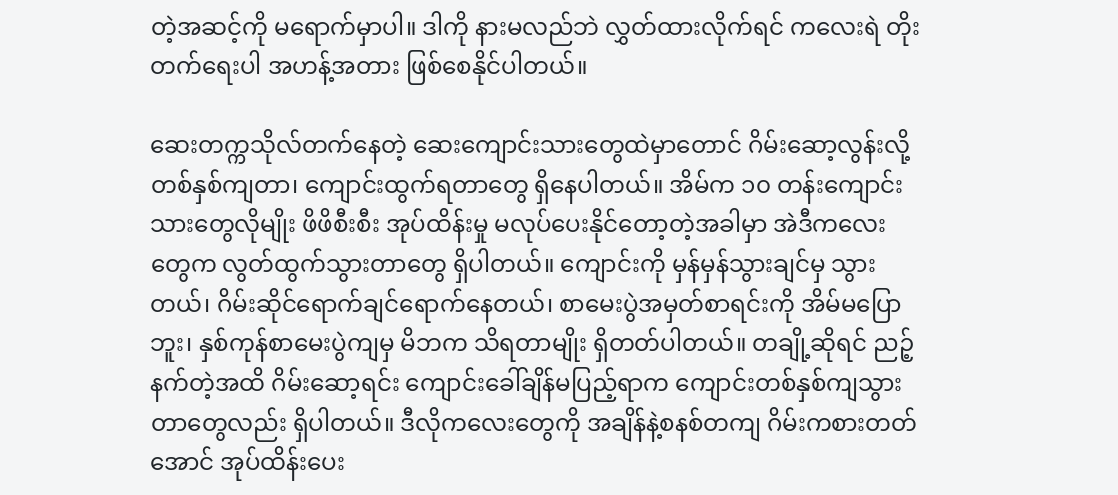တဲ့အဆင့်ကို မရောက်မှာပါ။ ဒါကို နားမလည်ဘဲ လွှတ်ထားလိုက်ရင် ကလေးရဲ တိုးတက်ရေးပါ အဟန့်အတား ဖြစ်စေနိုင်ပါတယ်။

ဆေးတက္ကသိုလ်တက်နေတဲ့ ဆေးကျောင်းသားတွေထဲမှာတောင် ဂိမ်းဆော့လွန်းလို့ တစ်နှစ်ကျတာ၊ ကျောင်းထွက်ရတာတွေ ရှိနေပါတယ်။ အိမ်က ၁၀ တန်းကျောင်းသားတွေလိုမျိုး ဖိဖိစီးစီး အုပ်ထိန်းမှု မလုပ်ပေးနိုင်တော့တဲ့အခါမှာ အဲဒီကလေးတွေက လွတ်ထွက်သွားတာတွေ ရှိပါတယ်။ ကျောင်းကို မှန်မှန်သွားချင်မှ သွားတယ်၊ ဂိမ်းဆိုင်ရောက်ချင်ရောက်နေတယ်၊ စာမေးပွဲအမှတ်စာရင်းကို အိမ်မပြောဘူး၊ နှစ်ကုန်စာမေးပွဲကျမှ မိဘက သိရတာမျိုး ရှိတတ်ပါတယ်။ တချို့ဆိုရင် ညဉ့်နက်တဲ့အထိ ဂိမ်းဆော့ရင်း ကျောင်းခေါ်ချိန်မပြည့်ရာက ကျောင်းတစ်နှစ်ကျသွားတာတွေလည်း ရှိပါတယ်။ ဒီလိုကလေးတွေကို အချိန်နဲ့စနစ်တကျ ဂိမ်းကစားတတ်အောင် အုပ်ထိန်းပေး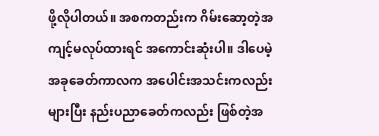ဖို့လိုပါတယ်။ အစကတည်းက ဂိမ်းဆော့တဲ့အကျင့်မလုပ်ထားရင် အကောင်းဆုံးပါ။ ဒါပေမဲ့ အခုခေတ်ကာလက အပေါင်းအသင်းကလည်းများပြီး နည်းပညာခေတ်ကလည်း ဖြစ်တဲ့အ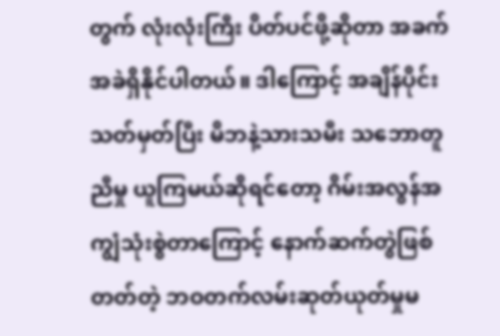တွက် လုံးလုံးကြီး ပိတ်ပင်ဖို့ဆိုတာ အခက်အခဲရှိနိုင်ပါတယ်။ ဒါကြောင့် အချိန်ပိုင်းသတ်မှတ်ပြီး မိဘနဲ့သားသမီး သဘောတူညီမှု ယူကြမယ်ဆိုရင်တော့ ဂိမ်းအလွန်အကျွံသုံးစွဲတာကြောင့် နောက်ဆက်တွဲဖြစ်တတ်တဲ့ ဘဝတက်လမ်းဆုတ်ယုတ်မှုမ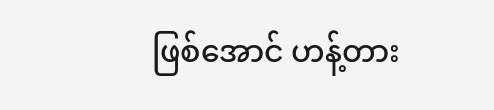ဖြစ်အောင် ဟန့်တား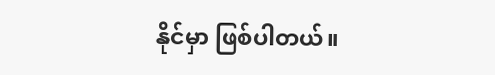နိုင်မှာ ဖြစ်ပါတယ်။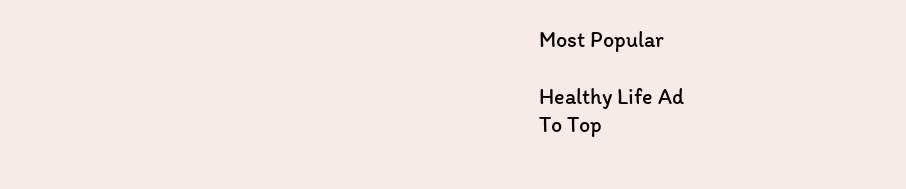Most Popular

Healthy Life Ad
To Top